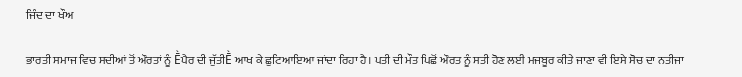ਜਿੰਦ ਦਾ ਖੌਅ

ਭਾਰਤੀ ਸਮਾਜ ਵਿਚ ਸਦੀਆਂ ਤੋਂ ਔਰਤਾਂ ਨੂੰ Ḕਪੈਰ ਦੀ ਜੁੱਤੀḔ ਆਖ ਕੇ ਛੁਟਿਆਇਆ ਜਾਂਦਾ ਰਿਹਾ ਹੈ। ਪਤੀ ਦੀ ਮੌਤ ਪਿਛੋਂ ਔਰਤ ਨੂੰ ਸਤੀ ਹੋਣ ਲਈ ਮਜਬੂਰ ਕੀਤੇ ਜਾਣਾ ਵੀ ਇਸੇ ਸੋਚ ਦਾ ਨਤੀਜਾ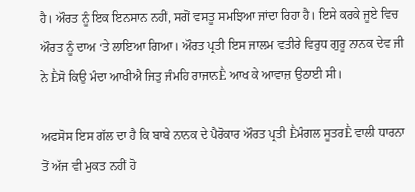ਹੈ। ਔਰਤ ਨੂੰ ਇਕ ਇਨਸਾਨ ਨਹੀਂ, ਸਗੋਂ ਵਸਤੂ ਸਮਝਿਆ ਜਾਂਦਾ ਰਿਹਾ ਹੈ। ਇਸੇ ਕਰਕੇ ਜੂਏ ਵਿਚ ਔਰਤ ਨੂੰ ਦਾਅ ‘ਤੇ ਲਾਇਆ ਗਿਆ। ਔਰਤ ਪ੍ਰਤੀ ਇਸ ਜਾਲਮ ਵਤੀਰੇ ਵਿਰੁਧ ਗੁਰੂ ਨਾਨਕ ਦੇਵ ਜੀ ਨੇ Ḕਸੋ ਕਿਉ ਮੰਦਾ ਆਖੀਐ ਜਿਤੁ ਜੰਮਹਿ ਰਾਜਾਨḔ ਆਖ ਕੇ ਆਵਾਜ਼ ਉਠਾਈ ਸੀ।

ਅਫਸੋਸ ਇਸ ਗੱਲ ਦਾ ਹੈ ਕਿ ਬਾਬੇ ਨਾਨਕ ਦੇ ਪੈਰੋਕਾਰ ਔਰਤ ਪ੍ਰਤੀ Ḕਮੰਗਲ ਸੂਤਰḔ ਵਾਲੀ ਧਾਰਨਾ ਤੋਂ ਅੱਜ ਵੀ ਮੁਕਤ ਨਹੀਂ ਹੋ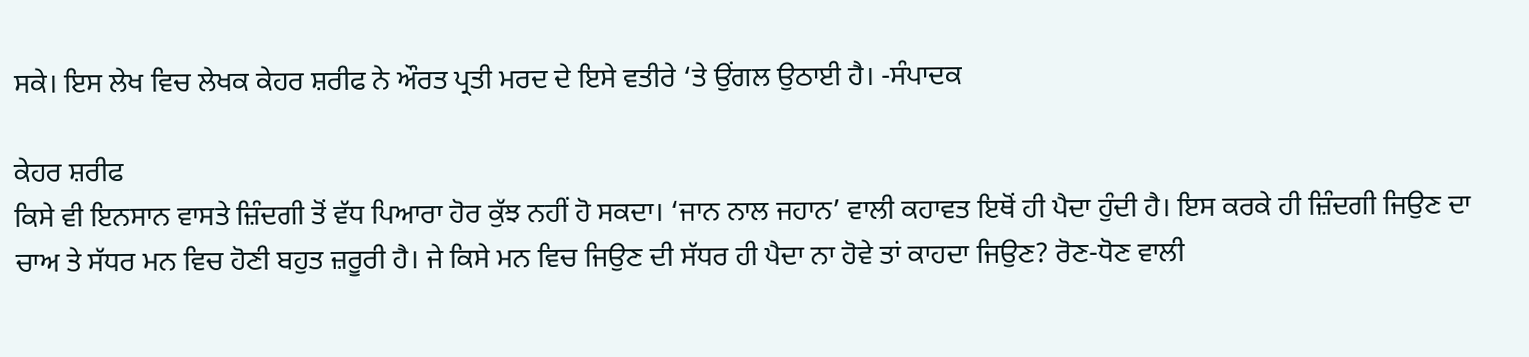ਸਕੇ। ਇਸ ਲੇਖ ਵਿਚ ਲੇਖਕ ਕੇਹਰ ਸ਼ਰੀਫ ਨੇ ਔਰਤ ਪ੍ਰਤੀ ਮਰਦ ਦੇ ਇਸੇ ਵਤੀਰੇ ‘ਤੇ ਉਂਗਲ ਉਠਾਈ ਹੈ। -ਸੰਪਾਦਕ

ਕੇਹਰ ਸ਼ਰੀਫ
ਕਿਸੇ ਵੀ ਇਨਸਾਨ ਵਾਸਤੇ ਜ਼ਿੰਦਗੀ ਤੋਂ ਵੱਧ ਪਿਆਰਾ ਹੋਰ ਕੁੱਝ ਨਹੀਂ ਹੋ ਸਕਦਾ। ‘ਜਾਨ ਨਾਲ ਜਹਾਨ’ ਵਾਲੀ ਕਹਾਵਤ ਇਥੋਂ ਹੀ ਪੈਦਾ ਹੁੰਦੀ ਹੈ। ਇਸ ਕਰਕੇ ਹੀ ਜ਼ਿੰਦਗੀ ਜਿਉਣ ਦਾ ਚਾਅ ਤੇ ਸੱਧਰ ਮਨ ਵਿਚ ਹੋਣੀ ਬਹੁਤ ਜ਼ਰੂਰੀ ਹੈ। ਜੇ ਕਿਸੇ ਮਨ ਵਿਚ ਜਿਉਣ ਦੀ ਸੱਧਰ ਹੀ ਪੈਦਾ ਨਾ ਹੋਵੇ ਤਾਂ ਕਾਹਦਾ ਜਿਉਣ? ਰੋਣ-ਧੋਣ ਵਾਲੀ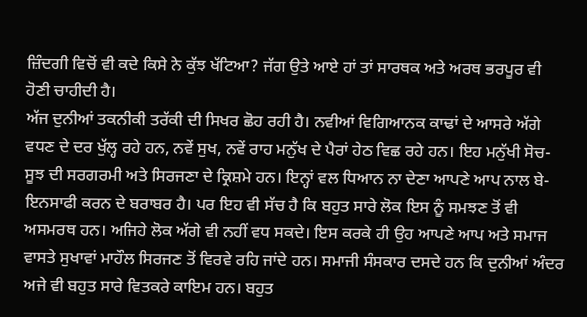ਜ਼ਿੰਦਗੀ ਵਿਚੋਂ ਵੀ ਕਦੇ ਕਿਸੇ ਨੇ ਕੁੱਝ ਖੱਟਿਆ? ਜੱਗ ਉਤੇ ਆਏ ਹਾਂ ਤਾਂ ਸਾਰਥਕ ਅਤੇ ਅਰਥ ਭਰਪੂਰ ਵੀ ਹੋਣੀ ਚਾਹੀਦੀ ਹੈ।
ਅੱਜ ਦੁਨੀਆਂ ਤਕਨੀਕੀ ਤਰੱਕੀ ਦੀ ਸਿਖਰ ਛੋਹ ਰਹੀ ਹੈ। ਨਵੀਆਂ ਵਿਗਿਆਨਕ ਕਾਢਾਂ ਦੇ ਆਸਰੇ ਅੱਗੇ ਵਧਣ ਦੇ ਦਰ ਖੁੱਲ੍ਹ ਰਹੇ ਹਨ, ਨਵੇਂ ਸੁਖ, ਨਵੇਂ ਰਾਹ ਮਨੁੱਖ ਦੇ ਪੈਰਾਂ ਹੇਠ ਵਿਛ ਰਹੇ ਹਨ। ਇਹ ਮਨੁੱਖੀ ਸੋਚ-ਸੂਝ ਦੀ ਸਰਗਰਮੀ ਅਤੇ ਸਿਰਜਣਾ ਦੇ ਕ੍ਰਿਸ਼ਮੇ ਹਨ। ਇਨ੍ਹਾਂ ਵਲ ਧਿਆਨ ਨਾ ਦੇਣਾ ਆਪਣੇ ਆਪ ਨਾਲ ਬੇ-ਇਨਸਾਫੀ ਕਰਨ ਦੇ ਬਰਾਬਰ ਹੈ। ਪਰ ਇਹ ਵੀ ਸੱਚ ਹੈ ਕਿ ਬਹੁਤ ਸਾਰੇ ਲੋਕ ਇਸ ਨੂੰ ਸਮਝਣ ਤੋਂ ਵੀ ਅਸਮਰਥ ਹਨ। ਅਜਿਹੇ ਲੋਕ ਅੱਗੇ ਵੀ ਨਹੀਂ ਵਧ ਸਕਦੇ। ਇਸ ਕਰਕੇ ਹੀ ਉਹ ਆਪਣੇ ਆਪ ਅਤੇ ਸਮਾਜ ਵਾਸਤੇ ਸੁਖਾਵਾਂ ਮਾਹੌਲ ਸਿਰਜਣ ਤੋਂ ਵਿਰਵੇ ਰਹਿ ਜਾਂਦੇ ਹਨ। ਸਮਾਜੀ ਸੰਸਕਾਰ ਦਸਦੇ ਹਨ ਕਿ ਦੁਨੀਆਂ ਅੰਦਰ ਅਜੇ ਵੀ ਬਹੁਤ ਸਾਰੇ ਵਿਤਕਰੇ ਕਾਇਮ ਹਨ। ਬਹੁਤ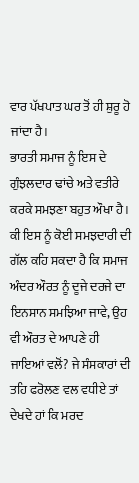ਵਾਰ ਪੱਖਪਾਤ ਘਰ ਤੋਂ ਹੀ ਸ਼ੁਰੂ ਹੋ ਜਾਂਦਾ ਹੈ।
ਭਾਰਤੀ ਸਮਾਜ ਨੂੰ ਇਸ ਦੇ ਗੁੰਝਲਦਾਰ ਢਾਂਚੇ ਅਤੇ ਵਤੀਰੇ ਕਰਕੇ ਸਮਝਣਾ ਬਹੁਤ ਔਖਾ ਹੈ। ਕੀ ਇਸ ਨੂੰ ਕੋਈ ਸਮਝਦਾਰੀ ਦੀ ਗੱਲ ਕਹਿ ਸਕਦਾ ਹੈ ਕਿ ਸਮਾਜ ਅੰਦਰ ਔਰਤ ਨੂੰ ਦੂਜੇ ਦਰਜੇ ਦਾ ਇਨਸਾਨ ਸਮਝਿਆ ਜਾਵੇ, ਉਹ ਵੀ ਔਰਤ ਦੇ ਆਪਣੇ ਹੀ ਜਾਇਆਂ ਵਲੋਂ? ਜੇ ਸੰਸਕਾਰਾਂ ਦੀ ਤਹਿ ਫਰੋਲਣ ਵਲ ਵਧੀਏ ਤਾਂ ਦੇਖਦੇ ਹਾਂ ਕਿ ਮਰਦ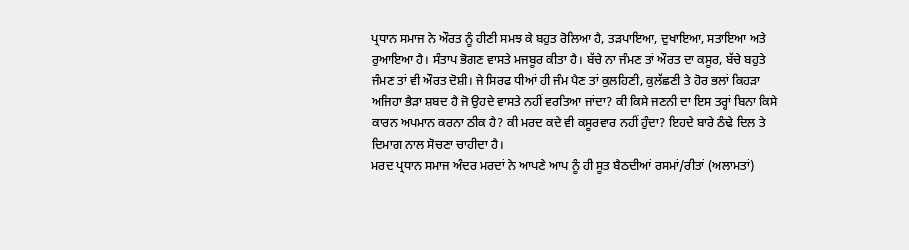ਪ੍ਰਧਾਨ ਸਮਾਜ ਨੇ ਔਰਤ ਨੂੰ ਹੀਣੀ ਸਮਝ ਕੇ ਬਹੁਤ ਰੋਲਿਆ ਹੈ, ਤੜਪਾਇਆ, ਦੁਖਾਇਆ, ਸਤਾਇਆ ਅਤੇ ਰੁਆਇਆ ਹੈ। ਸੰਤਾਪ ਭੋਗਣ ਵਾਸਤੇ ਮਜਬੂਰ ਕੀਤਾ ਹੈ। ਬੱਚੇ ਨਾ ਜੰਮਣ ਤਾਂ ਔਰਤ ਦਾ ਕਸੂਰ, ਬੱਚੇ ਬਹੁਤੇ ਜੰਮਣ ਤਾਂ ਵੀ ਔਰਤ ਦੋਸ਼ੀ। ਜੇ ਸਿਰਫ ਧੀਆਂ ਹੀ ਜੰਮ ਪੈਣ ਤਾਂ ਕੁਲਹਿਣੀ, ਕੁਲੱਛਣੀ ਤੇ ਹੋਰ ਭਲਾਂ ਕਿਹੜਾ ਅਜਿਹਾ ਭੈੜਾ ਸ਼ਬਦ ਹੈ ਜੋ ਉਹਦੇ ਵਾਸਤੇ ਨਹੀਂ ਵਰਤਿਆ ਜਾਂਦਾ? ਕੀ ਕਿਸੇ ਜਣਨੀ ਦਾ ਇਸ ਤਰ੍ਹਾਂ ਬਿਨਾ ਕਿਸੇ ਕਾਰਨ ਅਪਮਾਨ ਕਰਨਾ ਠੀਕ ਹੈ? ਕੀ ਮਰਦ ਕਦੇ ਵੀ ਕਸੂਰਵਾਰ ਨਹੀਂ ਹੁੰਦਾ? ਇਹਦੇ ਬਾਰੇ ਠੰਢੇ ਦਿਲ ਤੇ ਦਿਮਾਗ ਨਾਲ ਸੋਚਣਾ ਚਾਹੀਦਾ ਹੈ।
ਮਰਦ ਪ੍ਰਧਾਨ ਸਮਾਜ ਅੰਦਰ ਮਰਦਾਂ ਨੇ ਆਪਣੇ ਆਪ ਨੂੰ ਹੀ ਸੂਤ ਬੈਠਦੀਆਂ ਰਸਮਾਂ/ਰੀਤਾਂ (ਅਲਾਮਤਾਂ)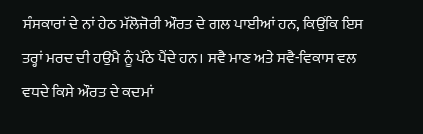ਸੰਸਕਾਰਾਂ ਦੇ ਨਾਂ ਹੇਠ ਮੱਲੋਜੋਰੀ ਔਰਤ ਦੇ ਗਲ ਪਾਈਆਂ ਹਨ, ਕਿਉਂਕਿ ਇਸ ਤਰ੍ਹਾਂ ਮਰਦ ਦੀ ਹਉਮੈ ਨੂੰ ਪੱਠੇ ਪੈਂਦੇ ਹਨ। ਸਵੈ ਮਾਣ ਅਤੇ ਸਵੈ-ਵਿਕਾਸ ਵਲ ਵਧਦੇ ਕਿਸੇ ਔਰਤ ਦੇ ਕਦਮਾਂ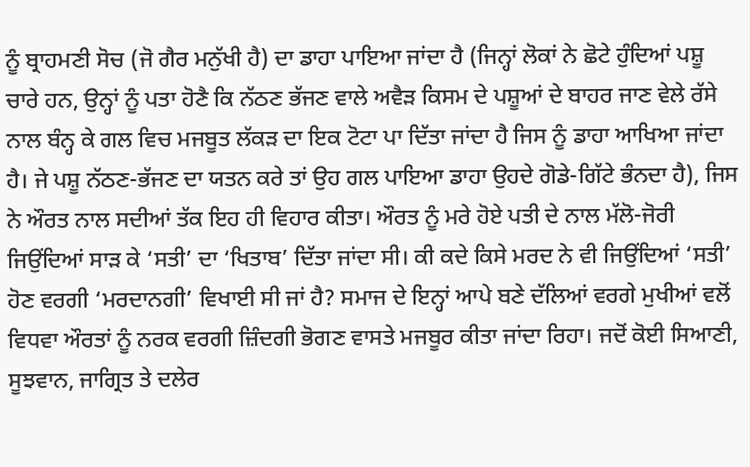ਨੂੰ ਬ੍ਰਾਹਮਣੀ ਸੋਚ (ਜੋ ਗੈਰ ਮਨੁੱਖੀ ਹੈ) ਦਾ ਡਾਹਾ ਪਾਇਆ ਜਾਂਦਾ ਹੈ (ਜਿਨ੍ਹਾਂ ਲੋਕਾਂ ਨੇ ਛੋਟੇ ਹੁੰਦਿਆਂ ਪਸ਼ੂ ਚਾਰੇ ਹਨ, ਉਨ੍ਹਾਂ ਨੂੰ ਪਤਾ ਹੋਣੈ ਕਿ ਨੱਠਣ ਭੱਜਣ ਵਾਲੇ ਅਵੈੜ ਕਿਸਮ ਦੇ ਪਸ਼ੂਆਂ ਦੇ ਬਾਹਰ ਜਾਣ ਵੇਲੇ ਰੱਸੇ ਨਾਲ ਬੰਨ੍ਹ ਕੇ ਗਲ ਵਿਚ ਮਜਬੂਤ ਲੱਕੜ ਦਾ ਇਕ ਟੋਟਾ ਪਾ ਦਿੱਤਾ ਜਾਂਦਾ ਹੈ ਜਿਸ ਨੂੰ ਡਾਹਾ ਆਖਿਆ ਜਾਂਦਾ ਹੈ। ਜੇ ਪਸ਼ੂ ਨੱਠਣ-ਭੱਜਣ ਦਾ ਯਤਨ ਕਰੇ ਤਾਂ ਉਹ ਗਲ ਪਾਇਆ ਡਾਹਾ ਉਹਦੇ ਗੋਡੇ-ਗਿੱਟੇ ਭੰਨਦਾ ਹੈ), ਜਿਸ ਨੇ ਔਰਤ ਨਾਲ ਸਦੀਆਂ ਤੱਕ ਇਹ ਹੀ ਵਿਹਾਰ ਕੀਤਾ। ਔਰਤ ਨੂੰ ਮਰੇ ਹੋਏ ਪਤੀ ਦੇ ਨਾਲ ਮੱਲੋ-ਜੋਰੀ ਜਿਉਂਦਿਆਂ ਸਾੜ ਕੇ ‘ਸਤੀ’ ਦਾ ‘ਖਿਤਾਬ’ ਦਿੱਤਾ ਜਾਂਦਾ ਸੀ। ਕੀ ਕਦੇ ਕਿਸੇ ਮਰਦ ਨੇ ਵੀ ਜਿਉਂਦਿਆਂ ‘ਸਤੀ’ ਹੋਣ ਵਰਗੀ ‘ਮਰਦਾਨਗੀ’ ਵਿਖਾਈ ਸੀ ਜਾਂ ਹੈ? ਸਮਾਜ ਦੇ ਇਨ੍ਹਾਂ ਆਪੇ ਬਣੇ ਦੱਲਿਆਂ ਵਰਗੇ ਮੁਖੀਆਂ ਵਲੋਂ ਵਿਧਵਾ ਔਰਤਾਂ ਨੂੰ ਨਰਕ ਵਰਗੀ ਜ਼ਿੰਦਗੀ ਭੋਗਣ ਵਾਸਤੇ ਮਜਬੂਰ ਕੀਤਾ ਜਾਂਦਾ ਰਿਹਾ। ਜਦੋਂ ਕੋਈ ਸਿਆਣੀ, ਸੂਝਵਾਨ, ਜਾਗ੍ਰਿਤ ਤੇ ਦਲੇਰ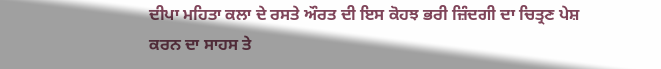ਦੀਪਾ ਮਹਿਤਾ ਕਲਾ ਦੇ ਰਸਤੇ ਔਰਤ ਦੀ ਇਸ ਕੋਹਝ ਭਰੀ ਜ਼ਿੰਦਗੀ ਦਾ ਚਿਤ੍ਰਣ ਪੇਸ਼ ਕਰਨ ਦਾ ਸਾਹਸ ਤੇ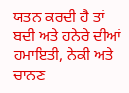ਯਤਨ ਕਰਦੀ ਹੈ ਤਾਂ ਬਦੀ ਅਤੇ ਹਨੇਰੇ ਦੀਆਂ ਹਮਾਇਤੀ, ਨੇਕੀ ਅਤੇ ਚਾਨਣ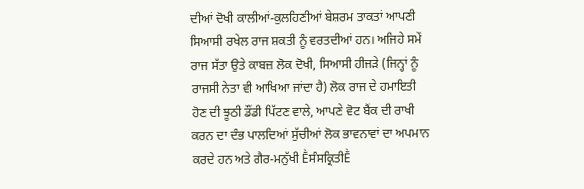ਦੀਆਂ ਦੋਖੀ ਕਾਲੀਆਂ-ਕੁਲਹਿਣੀਆਂ ਬੇਸ਼ਰਮ ਤਾਕਤਾਂ ਆਪਣੀ ਸਿਆਸੀ ਰਖੇਲ ਰਾਜ ਸ਼ਕਤੀ ਨੂੰ ਵਰਤਦੀਆਂ ਹਨ। ਅਜਿਹੇ ਸਮੇਂ ਰਾਜ ਸੱਤਾ ਉਤੇ ਕਾਬਜ਼ ਲੋਕ ਦੋਖੀ, ਸਿਆਸੀ ਹੀਜੜੇ (ਜਿਨ੍ਹਾਂ ਨੂੰ ਰਾਜਸੀ ਨੇਤਾ ਵੀ ਆਖਿਆ ਜਾਂਦਾ ਹੈ) ਲੋਕ ਰਾਜ ਦੇ ਹਮਾਇਤੀ ਹੋਣ ਦੀ ਝੂਠੀ ਡੌਂਡੀ ਪਿੱਟਣ ਵਾਲੇ, ਆਪਣੇ ਵੋਟ ਬੈਂਕ ਦੀ ਰਾਖੀ ਕਰਨ ਦਾ ਦੰਭ ਪਾਲਦਿਆਂ ਸੁੱਚੀਆਂ ਲੋਕ ਭਾਵਨਾਵਾਂ ਦਾ ਅਪਮਾਨ ਕਰਦੇ ਹਨ ਅਤੇ ਗੈਰ-ਮਨੁੱਖੀ Ḕਸੰਸਕ੍ਰਿਤੀḔ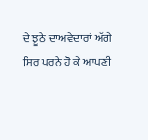ਦੇ ਝੂਠੇ ਦਾਅਵੇਦਾਰਾਂ ਅੱਗੇ ਸਿਰ ਪਰਨੇ ਹੋ ਕੇ ਆਪਣੀ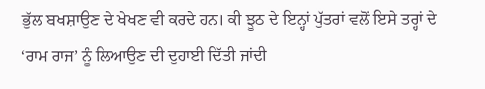ਭੁੱਲ ਬਖਸ਼ਾਉਣ ਦੇ ਖੇਖਣ ਵੀ ਕਰਦੇ ਹਨ। ਕੀ ਝੂਠ ਦੇ ਇਨ੍ਹਾਂ ਪੁੱਤਰਾਂ ਵਲੋਂ ਇਸੇ ਤਰ੍ਹਾਂ ਦੇ ‘ਰਾਮ ਰਾਜ’ ਨੂੰ ਲਿਆਉਣ ਦੀ ਦੁਹਾਈ ਦਿੱਤੀ ਜਾਂਦੀ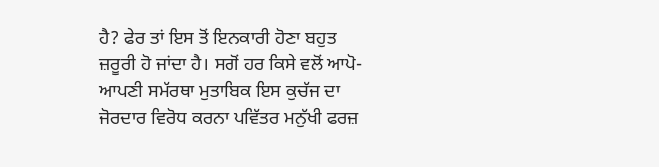ਹੈ? ਫੇਰ ਤਾਂ ਇਸ ਤੋਂ ਇਨਕਾਰੀ ਹੋਣਾ ਬਹੁਤ ਜ਼ਰੂਰੀ ਹੋ ਜਾਂਦਾ ਹੈ। ਸਗੋਂ ਹਰ ਕਿਸੇ ਵਲੋਂ ਆਪੋ-ਆਪਣੀ ਸਮੱਰਥਾ ਮੁਤਾਬਿਕ ਇਸ ਕੁਚੱਜ ਦਾ ਜੋਰਦਾਰ ਵਿਰੋਧ ਕਰਨਾ ਪਵਿੱਤਰ ਮਨੁੱਖੀ ਫਰਜ਼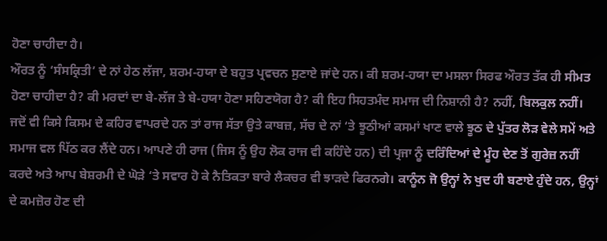ਹੋਣਾ ਚਾਹੀਦਾ ਹੈ।
ਔਰਤ ਨੂੰ ‘ਸੰਸਕ੍ਰਿਤੀ’ ਦੇ ਨਾਂ ਹੇਠ ਲੱਜਾ, ਸ਼ਰਮ-ਹਯਾ ਦੇ ਬਹੁਤ ਪ੍ਰਵਚਨ ਸੁਣਾਏ ਜਾਂਦੇ ਹਨ। ਕੀ ਸ਼ਰਮ-ਹਯਾ ਦਾ ਮਸਲਾ ਸਿਰਫ ਔਰਤ ਤੱਕ ਹੀ ਸੀਮਤ ਹੋਣਾ ਚਾਹੀਦਾ ਹੈ? ਕੀ ਮਰਦਾਂ ਦਾ ਬੇ-ਲੱਜ ਤੇ ਬੇ-ਹਯਾ ਹੋਣਾ ਸਹਿਣਯੋਗ ਹੈ? ਕੀ ਇਹ ਸਿਹਤਮੰਦ ਸਮਾਜ ਦੀ ਨਿਸ਼ਾਨੀ ਹੈ? ਨਹੀਂ, ਬਿਲਕੁਲ ਨਹੀਂ।
ਜਦੋਂ ਵੀ ਕਿਸੇ ਕਿਸਮ ਦੇ ਕਹਿਰ ਵਾਪਰਦੇ ਹਨ ਤਾਂ ਰਾਜ ਸੱਤਾ ਉਤੇ ਕਾਬਜ਼, ਸੱਚ ਦੇ ਨਾਂ ‘ਤੇ ਝੂਠੀਆਂ ਕਸਮਾਂ ਖਾਣ ਵਾਲੇ ਝੂਠ ਦੇ ਪੁੱਤਰ ਲੋੜ ਵੇਲੇ ਸਮੇਂ ਅਤੇ ਸਮਾਜ ਵਲ ਪਿੱਠ ਕਰ ਲੈਂਦੇ ਹਨ। ਆਪਣੇ ਹੀ ਰਾਜ (ਜਿਸ ਨੂੰ ਉਹ ਲੋਕ ਰਾਜ ਵੀ ਕਹਿੰਦੇ ਹਨ) ਦੀ ਪ੍ਰਜਾ ਨੂੰ ਦਰਿੰਦਿਆਂ ਦੇ ਮੂੰਹ ਦੇਣ ਤੋਂ ਗੁਰੇਜ਼ ਨਹੀਂ ਕਰਦੇ ਅਤੇ ਆਪ ਬੇਸ਼ਰਮੀ ਦੇ ਘੋੜੇ ‘ਤੇ ਸਵਾਰ ਹੋ ਕੇ ਨੈਤਿਕਤਾ ਬਾਰੇ ਲੈਕਚਰ ਵੀ ਝਾੜਦੇ ਫਿਰਨਗੇ। ਕਾਨੂੰਨ ਜੋ ਉਨ੍ਹਾਂ ਨੇ ਖੁਦ ਹੀ ਬਣਾਏ ਹੁੰਦੇ ਹਨ, ਉਨ੍ਹਾਂ ਦੇ ਕਮਜ਼ੋਰ ਹੋਣ ਦੀ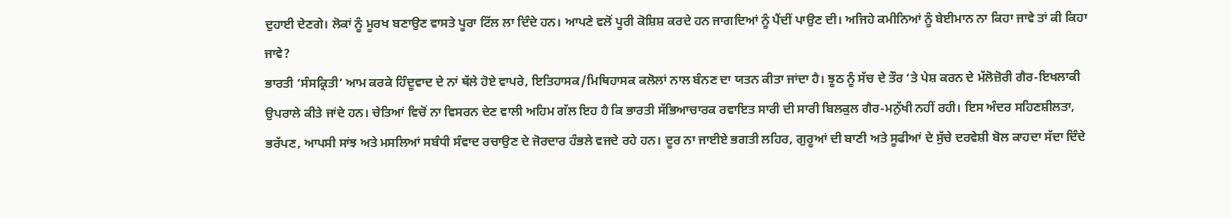ਦੁਹਾਈ ਦੇਣਗੇ। ਲੋਕਾਂ ਨੂੰ ਮੂਰਖ ਬਣਾਉਣ ਵਾਸਤੇ ਪੂਰਾ ਟਿੱਲ ਲਾ ਦਿੰਦੇ ਹਨ। ਆਪਣੇ ਵਲੋਂ ਪੂਰੀ ਕੋਸ਼ਿਸ਼ ਕਰਦੇ ਹਨ ਜਾਗਦਿਆਂ ਨੂੰ ਪੈਂਦੀਂ ਪਾਉਣ ਦੀ। ਅਜਿਹੇ ਕਮੀਨਿਆਂ ਨੂੰ ਬੇਈਮਾਨ ਨਾ ਕਿਹਾ ਜਾਵੇ ਤਾਂ ਕੀ ਕਿਹਾ ਜਾਵੇ?
ਭਾਰਤੀ ‘ਸੰਸਕ੍ਰਿਤੀ’ ਆਮ ਕਰਕੇ ਹਿੰਦੂਵਾਦ ਦੇ ਨਾਂ ਥੱਲੇ ਹੋਏ ਵਾਪਰੇ, ਇਤਿਹਾਸਕ/ਮਿਥਿਹਾਸਕ ਕਲੋਲਾਂ ਨਾਲ ਬੰਨਣ ਦਾ ਯਤਨ ਕੀਤਾ ਜਾਂਦਾ ਹੈ। ਝੂਠ ਨੂੰ ਸੱਚ ਦੇ ਤੌਰ ‘ਤੇ ਪੇਸ਼ ਕਰਨ ਦੇ ਮੱਲੋਜ਼ੋਰੀ ਗੈਰ-ਇਖਲਾਕੀ ਉਪਰਾਲੇ ਕੀਤੇ ਜਾਂਦੇ ਹਨ। ਚੇਤਿਆਂ ਵਿਚੋਂ ਨਾ ਵਿਸਰਨ ਦੇਣ ਵਾਲੀ ਅਹਿਮ ਗੱਲ ਇਹ ਹੈ ਕਿ ਭਾਰਤੀ ਸੱਭਿਆਚਾਰਕ ਰਵਾਇਤ ਸਾਰੀ ਦੀ ਸਾਰੀ ਬਿਲਕੁਲ ਗੈਰ-ਮਨੁੱਖੀ ਨਹੀਂ ਰਹੀ। ਇਸ ਅੰਦਰ ਸਹਿਣਸ਼ੀਲਤਾ, ਭਰੱਪਣ, ਆਪਸੀ ਸਾਂਝ ਅਤੇ ਮਸਲਿਆਂ ਸਬੰਧੀ ਸੰਵਾਦ ਰਚਾਉਣ ਦੇ ਜੋਰਦਾਰ ਹੰਭਲੇ ਵਜਦੇ ਰਹੇ ਹਨ। ਦੂਰ ਨਾ ਜਾਈਏ ਭਗਤੀ ਲਹਿਰ, ਗੁਰੂਆਂ ਦੀ ਬਾਣੀ ਅਤੇ ਸੂਫੀਆਂ ਦੇ ਸੁੱਚੇ ਦਰਵੇਸ਼ੀ ਬੋਲ ਕਾਹਦਾ ਸੱਦਾ ਦਿੰਦੇ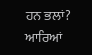ਹਨ ਭਲਾਂ? ਆਰਿਆਂ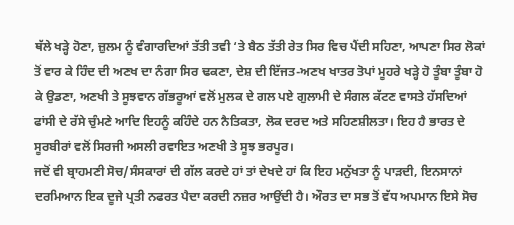ਥੱਲੇ ਖੜ੍ਹੇ ਹੋਣਾ, ਜ਼ੁਲਮ ਨੂੰ ਵੰਗਾਰਦਿਆਂ ਤੱਤੀ ਤਵੀ ‘ਤੇ ਬੈਠ ਤੱਤੀ ਰੇਤ ਸਿਰ ਵਿਚ ਪੈਂਦੀ ਸਹਿਣਾ, ਆਪਣਾ ਸਿਰ ਲੋਕਾਂ ਤੋਂ ਵਾਰ ਕੇ ਹਿੰਦ ਦੀ ਅਣਖ ਦਾ ਨੰਗਾ ਸਿਰ ਢਕਣਾ, ਦੇਸ਼ ਦੀ ਇੱਜਤ-ਅਣਖ ਖਾਤਰ ਤੋਪਾਂ ਮੂਹਰੇ ਖੜ੍ਹੇ ਹੋ ਤੂੰਬਾ ਤੂੰਬਾ ਹੋ ਕੇ ਉਡਣਾ, ਅਣਖੀ ਤੇ ਸੂਝਵਾਨ ਗੱਭਰੂਆਂ ਵਲੋਂ ਮੁਲਕ ਦੇ ਗਲ ਪਏ ਗੁਲਾਮੀ ਦੇ ਸੰਗਲ ਕੱਟਣ ਵਾਸਤੇ ਹੱਸਦਿਆਂ ਫਾਂਸੀ ਦੇ ਰੱਸੇ ਚੁੰਮਣੇ ਆਦਿ ਇਹਨੂੰ ਕਹਿੰਦੇ ਹਨ ਨੈਤਿਕਤਾ, ਲੋਕ ਦਰਦ ਅਤੇ ਸਹਿਣਸ਼ੀਲਤਾ। ਇਹ ਹੈ ਭਾਰਤ ਦੇ ਸੂਰਬੀਰਾਂ ਵਲੋਂ ਸਿਰਜੀ ਅਸਲੀ ਰਵਾਇਤ ਅਣਖੀ ਤੇ ਸੂਝ ਭਰਪੂਰ।
ਜਦੋਂ ਵੀ ਬ੍ਰਾਹਮਣੀ ਸੋਚ/ਸੰਸਕਾਰਾਂ ਦੀ ਗੱਲ ਕਰਦੇ ਹਾਂ ਤਾਂ ਦੇਖਦੇ ਹਾਂ ਕਿ ਇਹ ਮਨੁੱਖਤਾ ਨੂੰ ਪਾੜਦੀ, ਇਨਸਾਨਾਂ ਦਰਮਿਆਨ ਇਕ ਦੂਜੇ ਪ੍ਰਤੀ ਨਫਰਤ ਪੈਦਾ ਕਰਦੀ ਨਜ਼ਰ ਆਉਂਦੀ ਹੈ। ਔਰਤ ਦਾ ਸਭ ਤੋਂ ਵੱਧ ਅਪਮਾਨ ਇਸੇ ਸੋਚ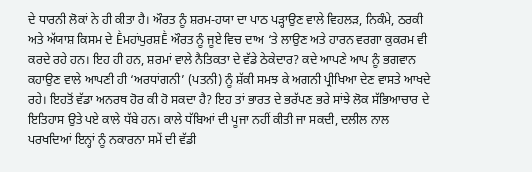ਦੇ ਧਾਰਨੀ ਲੋਕਾਂ ਨੇ ਹੀ ਕੀਤਾ ਹੈ। ਔਰਤ ਨੂੰ ਸ਼ਰਮ-ਹਯਾ ਦਾ ਪਾਠ ਪੜ੍ਹਾਉਣ ਵਾਲੇ ਵਿਹਲੜ, ਨਿਕੰਮੇ, ਠਰਕੀ ਅਤੇ ਅੱਯਾਸ਼ ਕਿਸਮ ਦੇ Ḕਮਹਾਂਪੁਰਸ਼Ḕ ਔਰਤ ਨੂੰ ਜੂਏ ਵਿਚ ਦਾਅ ‘ਤੇ ਲਾਉਣ ਅਤੇ ਹਾਰਨ ਵਰਗਾ ਕੁਕਰਮ ਵੀ ਕਰਦੇ ਰਹੇ ਹਨ। ਇਹ ਹੀ ਹਨ, ਸ਼ਰਮਾਂ ਵਾਲੇ ਨੈਤਿਕਤਾ ਦੇ ਵੱਡੇ ਠੇਕੇਦਾਰ? ਕਦੇ ਆਪਣੇ ਆਪ ਨੂੰ ਭਗਵਾਨ ਕਹਾਉਣ ਵਾਲੇ ਆਪਣੀ ਹੀ ‘ਅਰਧਾਂਗਨੀ’ (ਪਤਨੀ) ਨੂੰ ਸ਼ੱਕੀ ਸਮਝ ਕੇ ਅਗਨੀ ਪ੍ਰੀਖਿਆ ਦੇਣ ਵਾਸਤੇ ਆਖਦੇ ਰਹੇ। ਇਹਤੋਂ ਵੱਡਾ ਅਨਰਥ ਹੋਰ ਕੀ ਹੋ ਸਕਦਾ ਹੈ? ਇਹ ਤਾਂ ਭਾਰਤ ਦੇ ਭਰੱਪਣ ਭਰੇ ਸਾਂਝੇ ਲੋਕ ਸੱਭਿਆਚਾਰ ਦੇ ਇਤਿਹਾਸ ਉਤੇ ਪਏ ਕਾਲੇ ਧੱਬੇ ਹਨ। ਕਾਲੇ ਧੱਬਿਆਂ ਦੀ ਪੂਜਾ ਨਹੀਂ ਕੀਤੀ ਜਾ ਸਕਦੀ, ਦਲੀਲ ਨਾਲ ਪਰਖਦਿਆਂ ਇਨ੍ਹਾਂ ਨੂੰ ਨਕਾਰਨਾ ਸਮੇਂ ਦੀ ਵੱਡੀ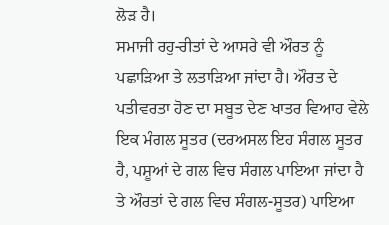ਲੋੜ ਹੈ।
ਸਮਾਜੀ ਰਹੁ-ਰੀਤਾਂ ਦੇ ਆਸਰੇ ਵੀ ਔਰਤ ਨੂੰ ਪਛਾੜਿਆ ਤੇ ਲਤਾੜਿਆ ਜਾਂਦਾ ਹੈ। ਔਰਤ ਦੇ ਪਤੀਵਰਤਾ ਹੋਣ ਦਾ ਸਬੂਤ ਦੇਣ ਖਾਤਰ ਵਿਆਹ ਵੇਲੇ ਇਕ ਮੰਗਲ ਸੂਤਰ (ਦਰਅਸਲ ਇਹ ਸੰਗਲ ਸੂਤਰ ਹੈ, ਪਸ਼ੂਆਂ ਦੇ ਗਲ ਵਿਚ ਸੰਗਲ ਪਾਇਆ ਜਾਂਦਾ ਹੈ ਤੇ ਔਰਤਾਂ ਦੇ ਗਲ ਵਿਚ ਸੰਗਲ-ਸੂਤਰ) ਪਾਇਆ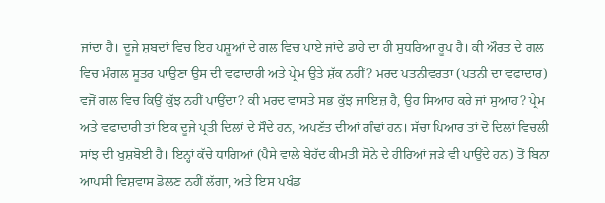ਜਾਂਦਾ ਹੈ। ਦੂਜੇ ਸ਼ਬਦਾਂ ਵਿਚ ਇਹ ਪਸ਼ੂਆਂ ਦੇ ਗਲ ਵਿਚ ਪਾਏ ਜਾਂਦੇ ਡਾਹੇ ਦਾ ਹੀ ਸੁਧਰਿਆ ਰੂਪ ਹੈ। ਕੀ ਔਰਤ ਦੇ ਗਲ ਵਿਚ ਮੰਗਲ ਸੂਤਰ ਪਾਉਣਾ ਉਸ ਦੀ ਵਫਾਦਾਰੀ ਅਤੇ ਪ੍ਰੇਮ ਉਤੇ ਸ਼ੱਕ ਨਹੀਂ? ਮਰਦ ਪਤਨੀਵਰਤਾ (ਪਤਨੀ ਦਾ ਵਫਾਦਾਰ) ਵਜੋਂ ਗਲ ਵਿਚ ਕਿਉਂ ਕੁੱਝ ਨਹੀਂ ਪਾਉਂਦਾ? ਕੀ ਮਰਦ ਵਾਸਤੇ ਸਭ ਕੁੱਝ ਜਾਇਜ਼ ਹੈ, ਉਹ ਸਿਆਹ ਕਰੇ ਜਾਂ ਸੁਆਹ? ਪ੍ਰੇਮ ਅਤੇ ਵਫਾਦਾਰੀ ਤਾਂ ਇਕ ਦੂਜੇ ਪ੍ਰਤੀ ਦਿਲਾਂ ਦੇ ਸੌਦੇ ਹਨ, ਅਪਣੱਤ ਦੀਆਂ ਗੰਢਾਂ ਹਨ। ਸੱਚਾ ਪਿਆਰ ਤਾਂ ਦੋ ਦਿਲਾਂ ਵਿਚਲੀ ਸਾਂਝ ਦੀ ਖੁਸ਼ਬੋਈ ਹੈ। ਇਨ੍ਹਾਂ ਕੱਚੇ ਧਾਗਿਆਂ (ਪੈਸੇ ਵਾਲੇ ਬੇਹੱਦ ਕੀਮਤੀ ਸੋਨੇ ਦੇ ਹੀਰਿਆਂ ਜੜੇ ਵੀ ਪਾਉਂਦੇ ਹਨ) ਤੋਂ ਬਿਨਾ ਆਪਸੀ ਵਿਸ਼ਵਾਸ ਡੋਲਣ ਨਹੀਂ ਲੱਗਾ, ਅਤੇ ਇਸ ਪਖੰਡ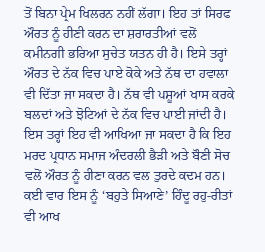ਤੋਂ ਬਿਨਾ ਪ੍ਰੇਮ ਖਿਲਰਨ ਨਹੀਂ ਲੱਗਾ। ਇਹ ਤਾਂ ਸਿਰਫ ਔਰਤ ਨੂੰ ਹੀਣੀ ਕਰਨ ਦਾ ਸ਼ਰਾਰਤੀਆਂ ਵਲੋਂ ਕਮੀਨਗੀ ਭਰਿਆ ਸੁਚੇਤ ਯਤਨ ਹੀ ਹੈ। ਇਸੇ ਤਰ੍ਹਾਂ ਔਰਤ ਦੇ ਨੱਕ ਵਿਚ ਪਾਏ ਕੋਕੇ ਅਤੇ ਨੱਥ ਦਾ ਹਵਾਲਾ ਵੀ ਦਿੱਤਾ ਜਾ ਸਕਦਾ ਹੈ। ਨੱਥ ਵੀ ਪਸ਼ੂਆਂ ਖਾਸ ਕਰਕੇ ਬਲਦਾਂ ਅਤੇ ਝੋਟਿਆਂ ਦੇ ਨੱਕ ਵਿਚ ਪਾਈ ਜਾਂਦੀ ਹੈ। ਇਸ ਤਰ੍ਹਾਂ ਇਹ ਵੀ ਆਖਿਆ ਜਾ ਸਕਦਾ ਹੈ ਕਿ ਇਹ ਮਰਦ ਪ੍ਰਧਾਨ ਸਮਾਜ ਅੰਦਰਲੀ ਭੈੜੀ ਅਤੇ ਬੌਣੀ ਸੋਚ ਵਲੋਂ ਔਰਤ ਨੂੰ ਹੀਣਾ ਕਰਨ ਵਲ ਤੁਰਦੇ ਕਦਮ ਹਨ। ਕਈ ਵਾਰ ਇਸ ਨੂੰ ‘ਬਹੁਤੇ ਸਿਆਣੇ’ ਹਿੰਦੂ ਰਹੁ-ਰੀਤਾਂ ਵੀ ਆਖ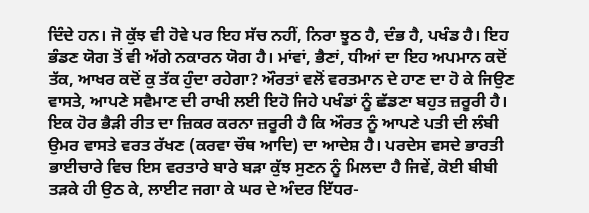ਦਿੰਦੇ ਹਨ। ਜੋ ਕੁੱਝ ਵੀ ਹੋਵੇ ਪਰ ਇਹ ਸੱਚ ਨਹੀਂ, ਨਿਰਾ ਝੂਠ ਹੈ, ਦੰਭ ਹੈ, ਪਖੰਡ ਹੈ। ਇਹ ਭੰਡਣ ਯੋਗ ਤੋਂ ਵੀ ਅੱਗੇ ਨਕਾਰਨ ਯੋਗ ਹੈ। ਮਾਂਵਾਂ, ਭੈਣਾਂ, ਧੀਆਂ ਦਾ ਇਹ ਅਪਮਾਨ ਕਦੋਂ ਤੱਕ, ਆਖਰ ਕਦੋਂ ਕੁ ਤੱਕ ਹੁੰਦਾ ਰਹੇਗਾ? ਔਰਤਾਂ ਵਲੋਂ ਵਰਤਮਾਨ ਦੇ ਹਾਣ ਦਾ ਹੋ ਕੇ ਜਿਉਣ ਵਾਸਤੇ, ਆਪਣੇ ਸਵੈਮਾਣ ਦੀ ਰਾਖੀ ਲਈ ਇਹੋ ਜਿਹੇ ਪਖੰਡਾਂ ਨੂੰ ਛੱਡਣਾ ਬਹੁਤ ਜ਼ਰੂਰੀ ਹੈ।
ਇਕ ਹੋਰ ਭੈੜੀ ਰੀਤ ਦਾ ਜ਼ਿਕਰ ਕਰਨਾ ਜ਼ਰੂਰੀ ਹੈ ਕਿ ਔਰਤ ਨੂੰ ਆਪਣੇ ਪਤੀ ਦੀ ਲੰਬੀ ਉਮਰ ਵਾਸਤੇ ਵਰਤ ਰੱਖਣ (ਕਰਵਾ ਚੌਥ ਆਦਿ) ਦਾ ਆਦੇਸ਼ ਹੈ। ਪਰਦੇਸ ਵਸਦੇ ਭਾਰਤੀ ਭਾਈਚਾਰੇ ਵਿਚ ਇਸ ਵਰਤਾਰੇ ਬਾਰੇ ਬੜਾ ਕੁੱਝ ਸੁਣਨ ਨੂੰ ਮਿਲਦਾ ਹੈ ਜਿਵੇਂ, ਕੋਈ ਬੀਬੀ ਤੜਕੇ ਹੀ ਉਠ ਕੇ, ਲਾਈਟ ਜਗਾ ਕੇ ਘਰ ਦੇ ਅੰਦਰ ਇੱਧਰ-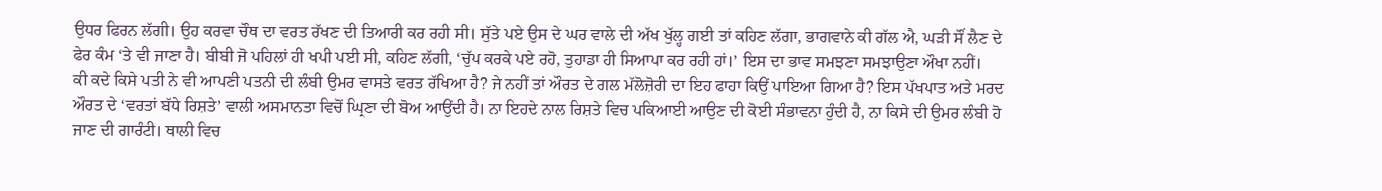ਉਧਰ ਫਿਰਨ ਲੱਗੀ। ਉਹ ਕਰਵਾ ਚੌਥ ਦਾ ਵਰਤ ਰੱਖਣ ਦੀ ਤਿਆਰੀ ਕਰ ਰਹੀ ਸੀ। ਸੁੱਤੇ ਪਏ ਉਸ ਦੇ ਘਰ ਵਾਲੇ ਦੀ ਅੱਖ ਖੁੱਲ੍ਹ ਗਈ ਤਾਂ ਕਹਿਣ ਲੱਗਾ, ਭਾਗਵਾਨੇ ਕੀ ਗੱਲ ਐ, ਘੜੀ ਸੌਂ ਲੈਣ ਦੇ ਫੇਰ ਕੰਮ ‘ਤੇ ਵੀ ਜਾਣਾ ਹੈ। ਬੀਬੀ ਜੋ ਪਹਿਲਾਂ ਹੀ ਖਪੀ ਪਈ ਸੀ, ਕਹਿਣ ਲੱਗੀ, ‘ਚੁੱਪ ਕਰਕੇ ਪਏ ਰਹੋ, ਤੁਹਾਡਾ ਹੀ ਸਿਆਪਾ ਕਰ ਰਹੀ ਹਾਂ।’ ਇਸ ਦਾ ਭਾਵ ਸਮਝਣਾ ਸਮਝਾਉਣਾ ਔਖਾ ਨਹੀਂ।
ਕੀ ਕਦੇ ਕਿਸੇ ਪਤੀ ਨੇ ਵੀ ਆਪਣੀ ਪਤਨੀ ਦੀ ਲੰਬੀ ਉਮਰ ਵਾਸਤੇ ਵਰਤ ਰੱਖਿਆ ਹੈ? ਜੇ ਨਹੀਂ ਤਾਂ ਔਰਤ ਦੇ ਗਲ ਮੱਲੋਜ਼ੋਰੀ ਦਾ ਇਹ ਫਾਹਾ ਕਿਉਂ ਪਾਇਆ ਗਿਆ ਹੈ? ਇਸ ਪੱਖਪਾਤ ਅਤੇ ਮਰਦ ਔਰਤ ਦੇ ‘ਵਰਤਾਂ ਬੱਧੇ ਰਿਸ਼ਤੇ’ ਵਾਲੀ ਅਸਮਾਨਤਾ ਵਿਚੋਂ ਘ੍ਰਿਣਾ ਦੀ ਬੋਅ ਆਉਂਦੀ ਹੈ। ਨਾ ਇਹਦੇ ਨਾਲ ਰਿਸ਼ਤੇ ਵਿਚ ਪਕਿਆਈ ਆਉਣ ਦੀ ਕੋਈ ਸੰਭਾਵਨਾ ਹੁੰਦੀ ਹੈ, ਨਾ ਕਿਸੇ ਦੀ ਉਮਰ ਲੰਬੀ ਹੋ ਜਾਣ ਦੀ ਗਾਰੰਟੀ। ਥਾਲੀ ਵਿਚ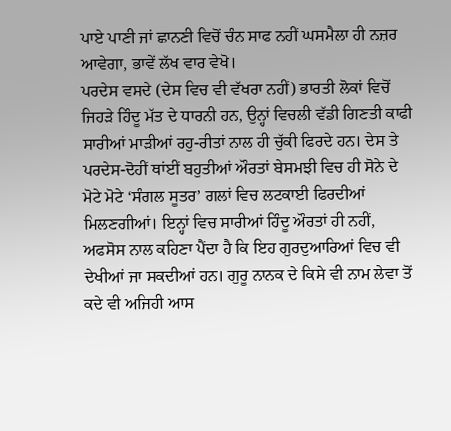ਪਾਏ ਪਾਣੀ ਜਾਂ ਛਾਨਣੀ ਵਿਚੋਂ ਚੰਨ ਸਾਫ ਨਹੀਂ ਘਸਮੈਲਾ ਹੀ ਨਜ਼ਰ ਆਵੇਗਾ, ਭਾਵੇਂ ਲੱਖ ਵਾਰ ਵੇਖੋ।
ਪਰਦੇਸ ਵਸਦੇ (ਦੇਸ ਵਿਚ ਵੀ ਵੱਖਰਾ ਨਹੀਂ) ਭਾਰਤੀ ਲੋਕਾਂ ਵਿਚੋਂ ਜਿਹੜੇ ਹਿੰਦੂ ਮੱਤ ਦੇ ਧਾਰਨੀ ਹਨ, ਉਨ੍ਹਾਂ ਵਿਚਲੀ ਵੱਡੀ ਗਿਣਤੀ ਕਾਫੀ ਸਾਰੀਆਂ ਮਾੜੀਆਂ ਰਹੁ-ਰੀਤਾਂ ਨਾਲ ਹੀ ਚੁੱਕੀ ਫਿਰਦੇ ਹਨ। ਦੇਸ ਤੇ ਪਰਦੇਸ-ਦੋਹੀਂ ਥਾਂਈਂ ਬਹੁਤੀਆਂ ਔਰਤਾਂ ਬੇਸਮਝੀ ਵਿਚ ਹੀ ਸੋਨੇ ਦੇ ਮੋਟੇ ਮੋਟੇ ‘ਸੰਗਲ ਸੂਤਰ’ ਗਲਾਂ ਵਿਚ ਲਟਕਾਈ ਫਿਰਦੀਆਂ ਮਿਲਣਗੀਆਂ। ਇਨ੍ਹਾਂ ਵਿਚ ਸਾਰੀਆਂ ਹਿੰਦੂ ਔਰਤਾਂ ਹੀ ਨਹੀਂ, ਅਫਸੋਸ ਨਾਲ ਕਹਿਣਾ ਪੈਂਦਾ ਹੈ ਕਿ ਇਹ ਗੁਰਦੁਆਰਿਆਂ ਵਿਚ ਵੀ ਦੇਖੀਆਂ ਜਾ ਸਕਦੀਆਂ ਹਨ। ਗੁਰੂ ਨਾਨਕ ਦੇ ਕਿਸੇ ਵੀ ਨਾਮ ਲੇਵਾ ਤੋਂ ਕਦੇ ਵੀ ਅਜਿਹੀ ਆਸ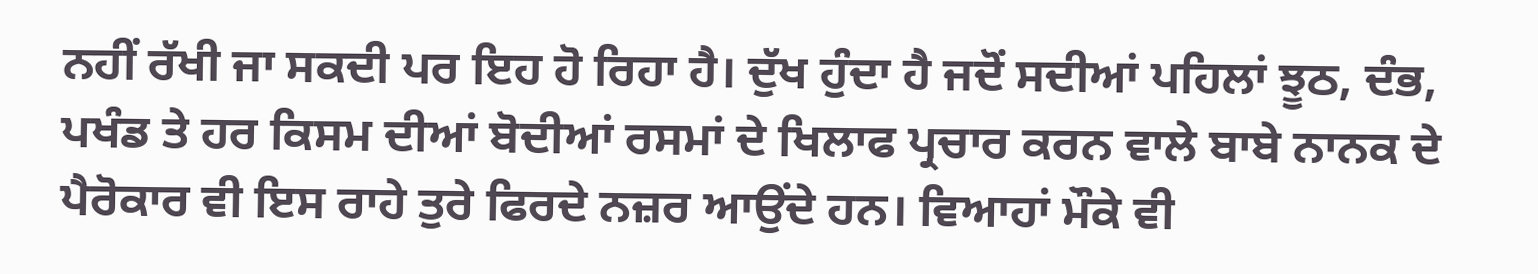ਨਹੀਂ ਰੱਖੀ ਜਾ ਸਕਦੀ ਪਰ ਇਹ ਹੋ ਰਿਹਾ ਹੈ। ਦੁੱਖ ਹੁੰਦਾ ਹੈ ਜਦੋਂ ਸਦੀਆਂ ਪਹਿਲਾਂ ਝੂਠ, ਦੰਭ, ਪਖੰਡ ਤੇ ਹਰ ਕਿਸਮ ਦੀਆਂ ਬੋਦੀਆਂ ਰਸਮਾਂ ਦੇ ਖਿਲਾਫ ਪ੍ਰਚਾਰ ਕਰਨ ਵਾਲੇ ਬਾਬੇ ਨਾਨਕ ਦੇ ਪੈਰੋਕਾਰ ਵੀ ਇਸ ਰਾਹੇ ਤੁਰੇ ਫਿਰਦੇ ਨਜ਼ਰ ਆਉਂਦੇ ਹਨ। ਵਿਆਹਾਂ ਮੌਕੇ ਵੀ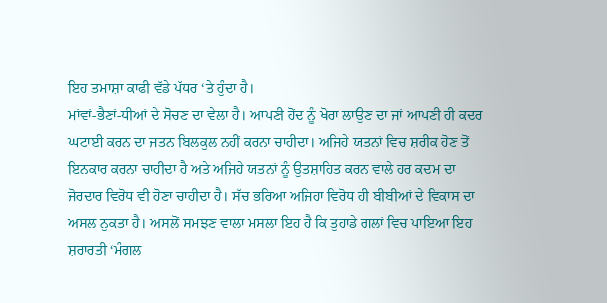ਇਹ ਤਮਾਸ਼ਾ ਕਾਫੀ ਵੱਡੇ ਪੱਧਰ ‘ਤੇ ਹੁੰਦਾ ਹੈ।
ਮਾਂਵਾਂ-ਭੈਣਾਂ-ਧੀਆਂ ਦੇ ਸੋਚਣ ਦਾ ਵੇਲਾ ਹੈ। ਆਪਣੀ ਹੋਂਦ ਨੂੰ ਖੋਰਾ ਲਾਉਣ ਦਾ ਜਾਂ ਆਪਣੀ ਹੀ ਕਦਰ ਘਟਾਈ ਕਰਨ ਦਾ ਜਤਨ ਬਿਲਕੁਲ ਨਹੀਂ ਕਰਨਾ ਚਾਹੀਦਾ। ਅਜਿਹੇ ਯਤਨਾਂ ਵਿਚ ਸ਼ਰੀਕ ਹੋਣ ਤੋਂ ਇਨਕਾਰ ਕਰਨਾ ਚਾਹੀਦਾ ਹੈ ਅਤੇ ਅਜਿਹੇ ਯਤਨਾਂ ਨੂੰ ਉਤਸ਼ਾਹਿਤ ਕਰਨ ਵਾਲੇ ਹਰ ਕਦਮ ਦਾ ਜੋਰਦਾਰ ਵਿਰੋਧ ਵੀ ਹੋਣਾ ਚਾਹੀਦਾ ਹੈ। ਸੱਚ ਭਰਿਆ ਅਜਿਹਾ ਵਿਰੋਧ ਹੀ ਬੀਬੀਆਂ ਦੇ ਵਿਕਾਸ ਦਾ ਅਸਲ ਨੁਕਤਾ ਹੈ। ਅਸਲੋਂ ਸਮਝਣ ਵਾਲਾ ਮਸਲਾ ਇਹ ਹੈ ਕਿ ਤੁਹਾਡੇ ਗਲਾਂ ਵਿਚ ਪਾਇਆ ਇਹ ਸ਼ਰਾਰਤੀ ‘ਮੰਗਲ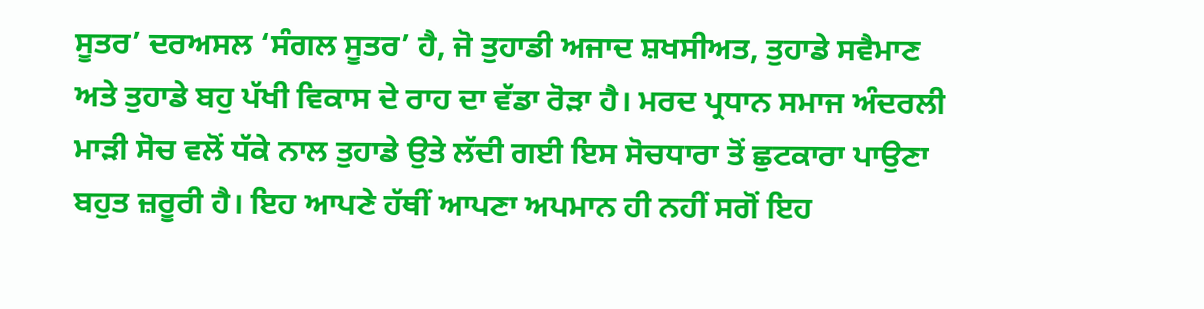ਸੂਤਰ’ ਦਰਅਸਲ ‘ਸੰਗਲ ਸੂਤਰ’ ਹੈ, ਜੋ ਤੁਹਾਡੀ ਅਜਾਦ ਸ਼ਖਸੀਅਤ, ਤੁਹਾਡੇ ਸਵੈਮਾਣ ਅਤੇ ਤੁਹਾਡੇ ਬਹੁ ਪੱਖੀ ਵਿਕਾਸ ਦੇ ਰਾਹ ਦਾ ਵੱਡਾ ਰੋੜਾ ਹੈ। ਮਰਦ ਪ੍ਰਧਾਨ ਸਮਾਜ ਅੰਦਰਲੀ ਮਾੜੀ ਸੋਚ ਵਲੋਂ ਧੱਕੇ ਨਾਲ ਤੁਹਾਡੇ ਉਤੇ ਲੱਦੀ ਗਈ ਇਸ ਸੋਚਧਾਰਾ ਤੋਂ ਛੁਟਕਾਰਾ ਪਾਉਣਾ ਬਹੁਤ ਜ਼ਰੂਰੀ ਹੈ। ਇਹ ਆਪਣੇ ਹੱਥੀਂ ਆਪਣਾ ਅਪਮਾਨ ਹੀ ਨਹੀਂ ਸਗੋਂ ਇਹ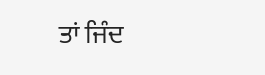ਤਾਂ ਜਿੰਦ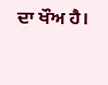ਦਾ ਖੌਅ ਹੈ।